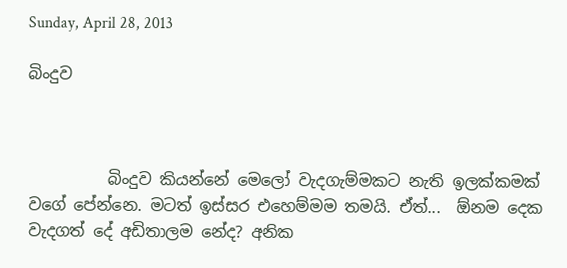Sunday, April 28, 2013

බිංදුව



          බිංදුව කියන්නේ මෙලෝ වැදගැම්මකට නැති ඉලක්කමක් වගේ පේන්නෙ. මටත් ඉස්සර එහෙම්මම තමයි. ඒත්...  ඕනම දෙක වැදගත් දේ අඩිතාලම නේද? අනික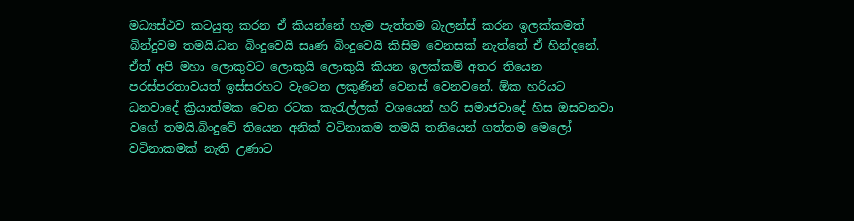මධ්‍යස්ථව කටයුතු කරන ඒ කියන්නේ හැම පැත්තම බැලන්ස් කරන ඉලක්කමත් බින්දුවම තමයි.ධන බිංදුවෙයි සෘණ බිංදුවෙයි කිසිම වෙනසක් නැත්තේ ඒ හින්දනේ. ඒත් අපි මහා ලොකුවට ලොකුයි ලොකුයි කියන ඉලක්කම් අතර තියෙන පරස්පරතාවයත් ඉස්සරහට වැටෙන ලකුණින් වෙනස් වෙනවනේ. ඕක හරියට ධනවාදේ ක්‍රියාත්මක වෙන රටක කැරැල්ලක් වශයෙන් හරි සමාජවාදේ හිස ඔසවනවා වගේ තමයි.බිංදුවේ තියෙන අනික් වටිනාකම තමයි තනියෙන් ගත්තම මෙලෝ වටිනාකමක් නැති උණාට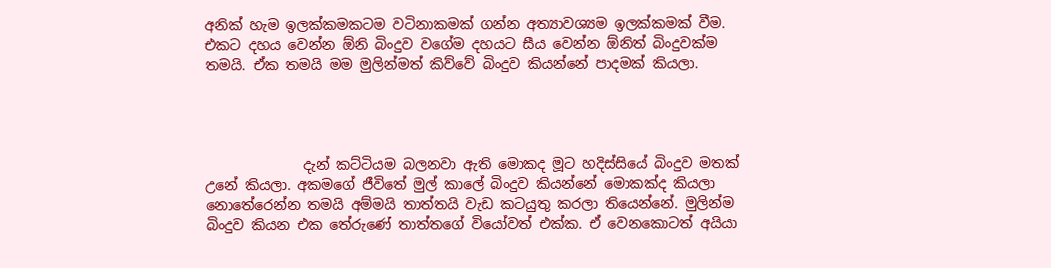අනික් හැම ඉලක්කමකටම වටිනාකමක් ගන්න අත්‍යාවශ්‍යම ඉලක්කමක් වීම. එකට දහය වෙන්න ඕනි බිංදුව වගේම දහයට සීය වෙන්න ඕනිත් බිංදුවක්ම තමයි. ඒක තමයි මම මුලින්මත් කිව්වේ බිංදුව කියන්නේ පාදමක් කියලා.




              දැන් කට්ටියම බලනවා ඇති මොකද මූට හදිස්සියේ බිංදුව මතක් උනේ කියලා. අකමගේ ජීවිතේ මුල් කාලේ බිංදුව කියන්නේ මොකක්ද කියලා නොතේරෙන්න තමයි අම්මයි තාත්තයි වැඩ කටයුතු කරලා තියෙන්නේ. මුලින්ම බිංදුව කියන එක තේරුණේ තාත්තගේ වියෝවත් එක්ක. ඒ වෙනකොටත් අයියා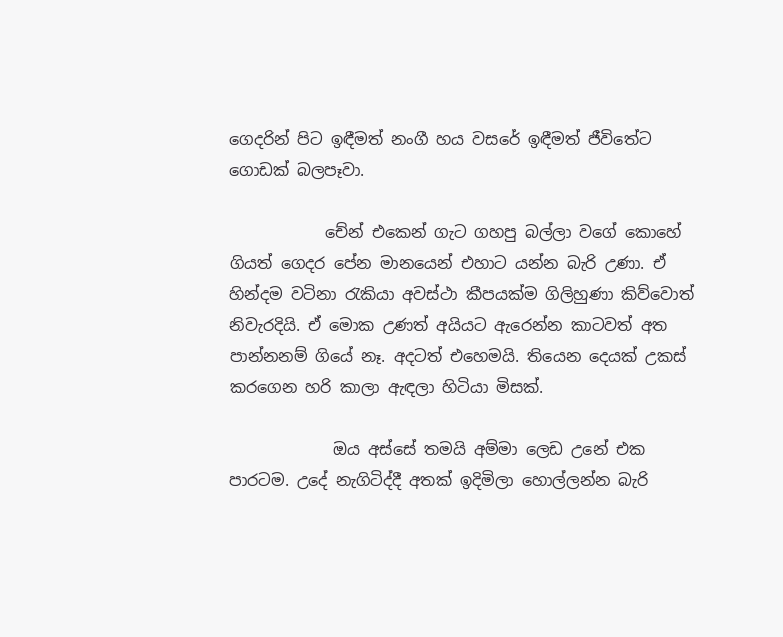ගෙදරින් පිට ඉඳීමත් නංගී හය වසරේ ඉඳීමත් ජීවිතේට ගොඩක් බලපෑවා.

            චේන් එකෙන් ගැට ගහපු බල්ලා වගේ කොහේ ගියත් ගෙදර පේන මානයෙන් එහාට යන්න බැරි උණා. ඒ හින්දම වටිනා රැකියා අවස්ථා කීපයක්ම ගිලිහුණා කිව්වොත් නිවැරදියි. ඒ මොක උණත් අයියට ඇරෙන්න කාටවත් අත පාන්නනම් ගියේ නෑ. අදටත් එහෙමයි. තියෙන දෙයක් උකස් කරගෙන හරි කාලා ඇඳලා හිටියා මිසක්.

             ඔය අස්සේ තමයි අම්මා ලෙඩ උනේ එක පාරටම. උදේ නැගිටිද්දී අතක් ඉදිමිලා හොල්ලන්න බැරි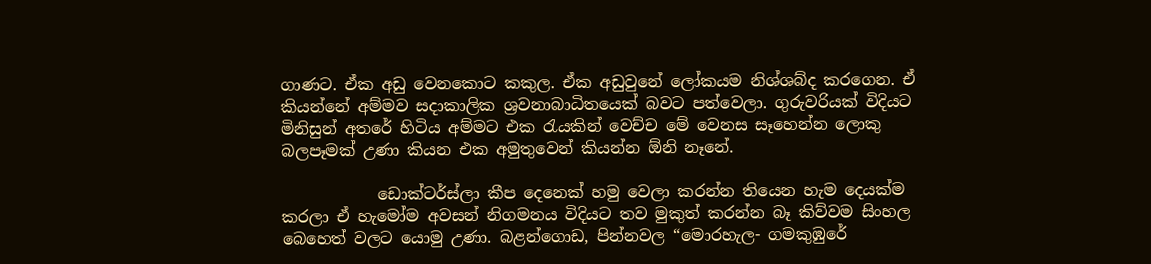ගාණට. ඒක අඩු වෙනකොට කකුල. ඒක අඩුවුනේ ලෝකයම නිශ්ශබ්ද කරගෙන. ඒ කියන්නේ අම්මව සදාකාලික ශ්‍රවනාබාධිතයෙක් බවට පත්වෙලා. ගුරුවරියක් විදියට මිනිසුන් අතරේ හිටිය අම්මට එක රැයකින් වෙච්ච මේ වෙනස සෑහෙන්න ලොකු බලපෑමක් උණා කියන එක අමුතුවෙන් කියන්න ඕනි නෑනේ.

            ඩොක්ටර්ස්ලා කීප දෙනෙක් හමු වෙලා කරන්න තියෙන හැම දෙයක්ම කරලා ඒ හැමෝම අවසන් නිගමනය විදියට තව මුකුත් කරන්න බෑ කිව්වම සිංහල බෙහෙත් වලට යොමු උණා. බළන්ගොඩ, පින්නවල “මොරහැල- ගමකුඹුරේ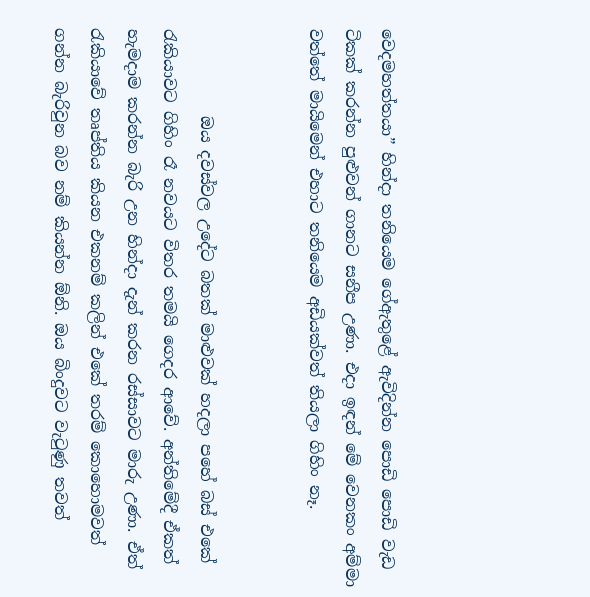වෙදමහත්තයා” හින්දා තනියෙම ගේඇතුළේ ඇවිදින්න පොඩි පොඩි වැඩ ටිකක් කරන්න පුළුවන් ගානට සනීප උණා. එදා ඉඳන් මේ වෙනකං අම්මා වත්තේ මායිමෙන් එහාට තනියෙම අඩියක්වත් තියලා ගිහිං නෑ.


           ඔය දවස්වල උදේට බතක් මාළුවක් හදලා පහේ බස් එකේ රැකියාවට ගිහිං රෑ නවයට විතර තමයි ගෙදර ආවේ. අන්තිමේදී ඒකත් හැමදාම කරන්න බැරි උන හින්දා දැන් කරන රස්සාවට මාරු උණා. ඒත් රැකියාවේ තෘප්තිය කියන එකනම් කලින් එකේ තරම් කොහොමවත් ගන්න බැරිවුන බව නම් කියන්න ඕනි. ඔය බිංදුවට වැටුණු තවත්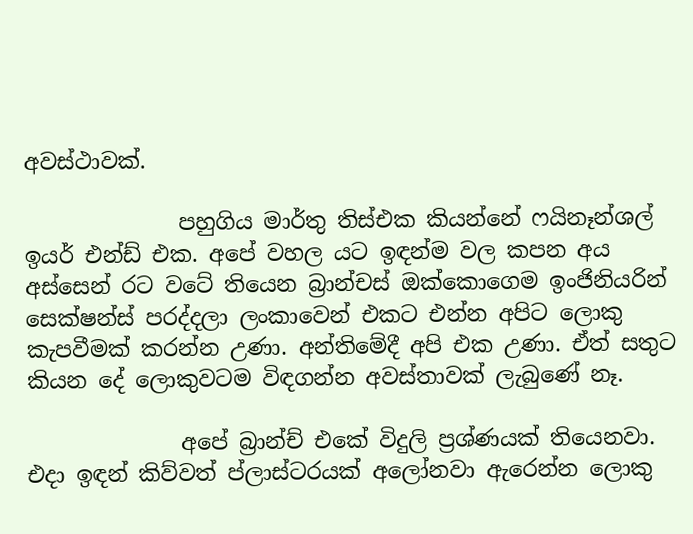අවස්ථාවක්.

              පහුගිය මාර්තු තිස්එක කියන්නේ ෆයිනෑන්ශල්‍ ඉයර් එන්ඩ් එක. අපේ වහල යට ඉඳන්ම වල කපන අය අස්සෙන් රට වටේ තියෙන බ්‍රාන්චස් ඔක්කොගෙම ඉංජිනියරින් සෙක්ෂන්ස් පරද්දලා ලංකාවෙන් එකට එන්න අපිට ලොකු කැපවීමක් කරන්න උණා. අන්තිමේදී අපි එක උණා. ඒත් සතුට කියන දේ ලොකුවටම විඳගන්න අවස්තාවක් ලැබුණේ නෑ.

              අපේ බ්‍රාන්ච් එකේ විදුලි ප්‍රශ්ණයක් තියෙනවා. එදා ඉඳන් කිව්වත් ප්ලාස්ටරයක් අලෝනවා ඇරෙන්න ලොකු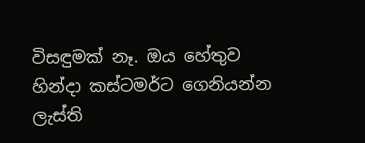විසඳුමක් නෑ. ඔය හේතුව හින්දා කස්ටමර්ට ගෙනියන්න ලැස්ති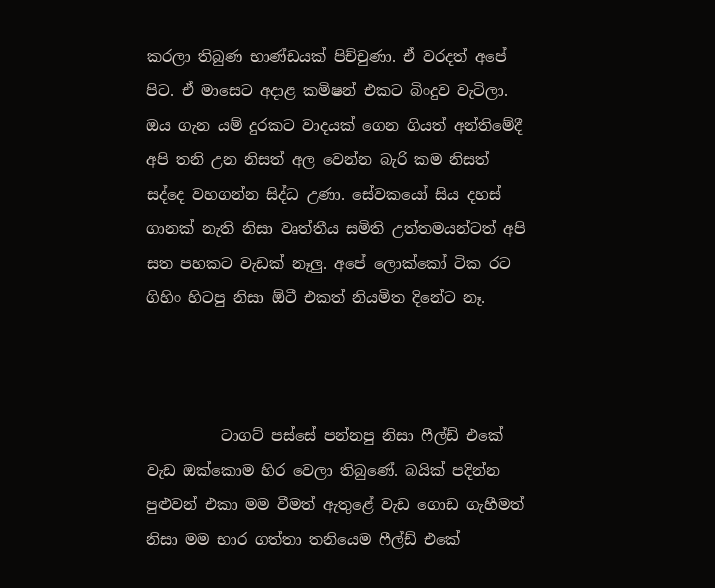කරලා තිබුණ භාණ්ඩයක් පිච්චුණා. ඒ වරදත් අපේ පිට. ඒ මාසෙට අදාළ කමිෂන් එකට බිංදුව වැටිලා. ඔය ගැන යම් දුරකට වාදයක් ගෙන ගියත් අන්තිමේදී අපි තනි උන නිසත් අල වෙන්න බැරි කම නිසත් සද්දෙ වහගන්න සිද්ධ උණා. සේවකයෝ සිය දහස් ගානක් නැති නිසා වෘත්තීය සමිති උත්තමයන්ටත් අපි සත පහකට වැඩක් නෑලු. අපේ ලොක්කෝ ටික රට ගිහිං හිටපු නිසා ඕටී එකත් නියමිත දිනේට නෑ.



          ටාගට් පස්සේ පන්නපු නිසා ෆීල්ඩ් එකේ වැඩ ඔක්කොම හිර වෙලා තිබුණේ. බයික් පදින්න පුළුවන් එකා මම වීමත් ඇතුළේ වැඩ ගොඩ ගැහීමත් නිසා මම භාර ගත්තා තනියෙම ෆීල්ඩ් එකේ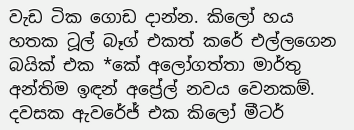වැඩ ටික ගොඩ දාන්න. කිලෝ හය හතක ටූල් බෑග් එකත් කරේ එල්ලගෙන බයික් එක *කේ අලෝගත්තා මාර්තු අන්තිම ඉඳන් අප්‍රේල් නවය වෙනකම්. දවසක ඇවරේජ් එක කිලෝ මීටර්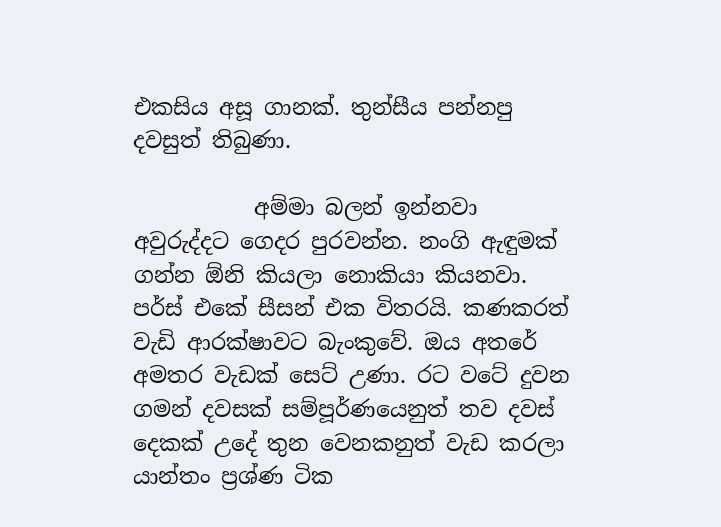එකසිය අසූ ගානක්. තුන්සීය පන්නපු දවසුත් තිබුණා.

           අම්මා බලන් ඉන්නවා අවුරුද්දට ගෙදර පුරවන්න. නංගි ඇඳුමක් ගන්න ඕනි කියලා නොකියා කියනවා. පර්ස් එකේ සීසන් එක විතරයි. කණකරත් වැඩි ආරක්ෂාවට බැංකුවේ. ඔය අතරේ අමතර වැඩක් සෙට් උණා. රට වටේ දුවන ගමන් දවසක් සම්පූර්ණයෙනුත් තව දවස් දෙකක් උදේ තුන වෙනකනුත් වැඩ කරලා යාන්තං ප්‍රශ්ණ ටික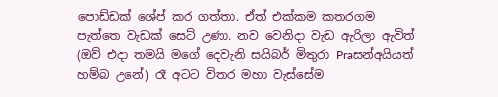පොඩ්ඩක් ශේප් කර ගත්තා. ඒත් එක්කම කතරගම පැත්තෙ වැඩක් සෙට් උණා. නව වෙනිදා වැඩ ඇරිලා ඇවිත් (ඔව් එදා තමයි මගේ දෙවැනි සයිබර් මිතුරා Praසන්අයියත් හම්බ උනේ) රෑ අටට විතර මහා වැස්සේම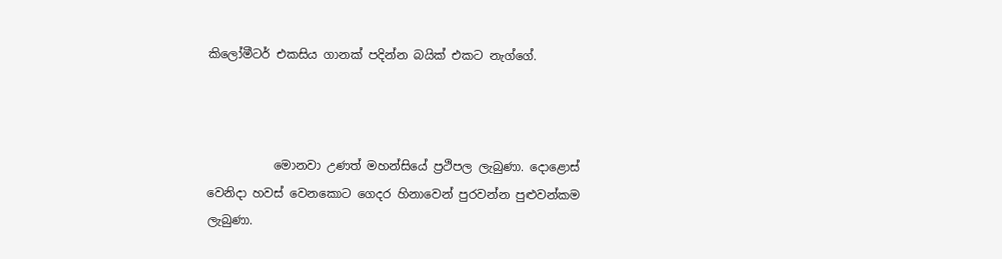කිලෝමීටර් එකසිය ගානක් පදින්න බයික් එකට නැග්ගේ.



           මොනවා උණත් මහන්සියේ ප්‍රථිපල ලැබුණා. දොළොස් වෙනිදා හවස් වෙනකොට ගෙදර හිනාවෙන් පුරවන්න පුළුවන්කම ලැබුණා.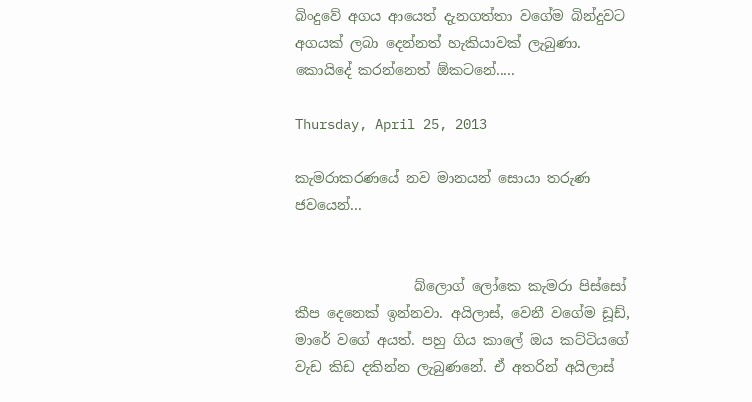බිංදුවේ අගය ආයෙත් දැනගත්තා වගේම බින්දුවට අගයක් ලබා දෙන්නත් හැකියාවක් ලැබුණා. කොයිදේ කරන්නෙත් ඕකටනේ.....

Thursday, April 25, 2013

කැමරාකරණයේ නව මානයන් සොයා තරුණ ජවයෙන්...


                 බ්ලොග් ලෝකෙ කැමරා පිස්සෝ කීප දෙනෙක් ඉන්නවා. අයිලාස්, වෙනී වගේම ඩූඩ්, මාරේ වගේ අයත්. පහු ගිය කාලේ ඔය කට්ටියගේ වැඩ කිඩ දකින්න ලැබුණනේ. ඒ අතරින් අයිලාස්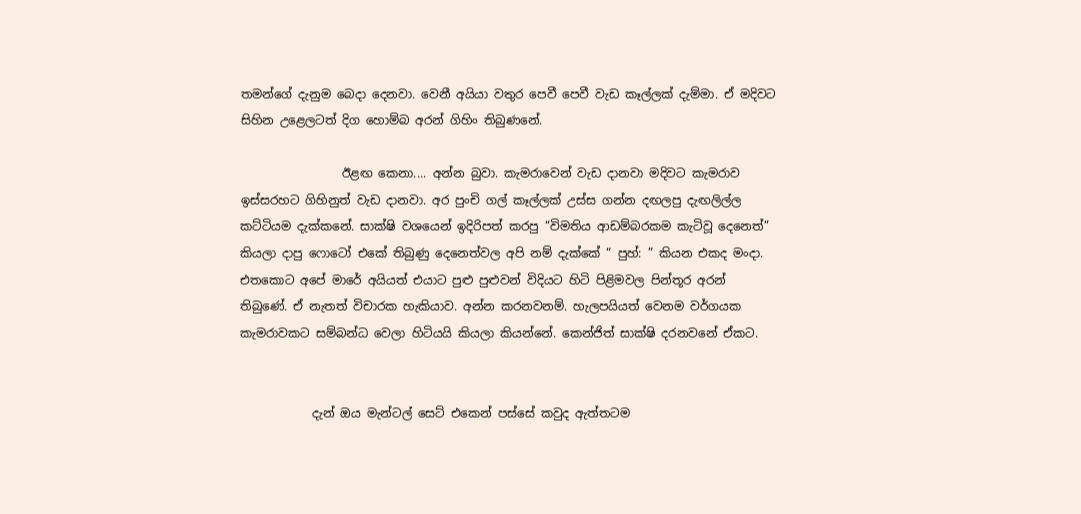තමන්ගේ දැනුම බෙදා දෙනවා. වෙනී අයියා වතුර පෙවී පෙවී වැඩ කෑල්ලක් දැම්මා. ඒ මදිවට සිහින උළෙලටත් දිග හොම්බ අරන් ගිහිං තිබුණනේ.

                 ඊළඟ කෙනා.... අන්න බුවා. කැමරාවෙන් වැඩ දානවා මදිවට කැමරාව ඉස්සරහට ගිහිනුත් වැඩ දානවා. අර පුංචි ගල් කෑල්ලක් උස්ස ගන්න දඟලපු දැඟලිල්ල කට්ටියම දැක්කනේ. සාක්ෂි වශයෙන් ඉදිරිපත් කරපු “විමතිය ආඩම්බරකම කැටිවූ දෙනෙත්” කියලා දාපු ෆොටෝ එකේ තිබුණු දෙනෙත්වල අපි නම් දැක්කේ “ පුහ්: ” කියන එකද මංදා. එතකොට අපේ මාරේ අයියත් එයාට පුළු පුළුවන් විදියට හිටි පිළිමවල පින්තූර අරන් තිබුණේ. ඒ නැතත් විචාරක හැකියාව. අන්න කරනවනම්. හැලපයියත් වෙනම වර්ගයක කැමරාවකට සම්බන්ධ වෙලා හිටියයි කියලා කියන්නේ. කෙන්ජිත් සාක්ෂි දරනවනේ ඒකට.


            දැන් ඔය මැන්ටල් සෙට් එකෙන් පස්සේ කවුද ඇත්තටම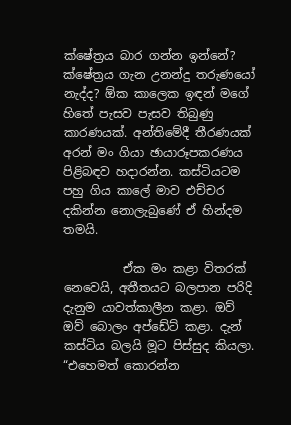ක්ෂේත්‍රය බාර ගන්න ඉන්නේ? ක්ෂේත්‍රය ගැන උනන්දු තරුණයෝ නැද්ද? ඕක කාලෙක ඉඳන් මගේ හිතේ පැසව පැසව තිබුණු කාරණයක්. අන්තිමේදී තීරණයක් අරන් මං ගියා ඡායාරූපකරණය පිළිබඳව හදාරන්න. කස්ටියටම පහු ගිය කාලේ මාව එච්චර දකින්න නොලැබුණේ ඒ හින්දම තමයි.

          ඒක මං කළා විතරක් නෙවෙයි, අතීතයට බලපාන පරිදි දැනුම යාවත්කාලීන කළා. ඔව් ඔව් බොලං අප්ඩේට් කළා. දැන් කස්ටිය බලයි මූට පිස්සුද කියලා. “එහෙමත් කොරන්න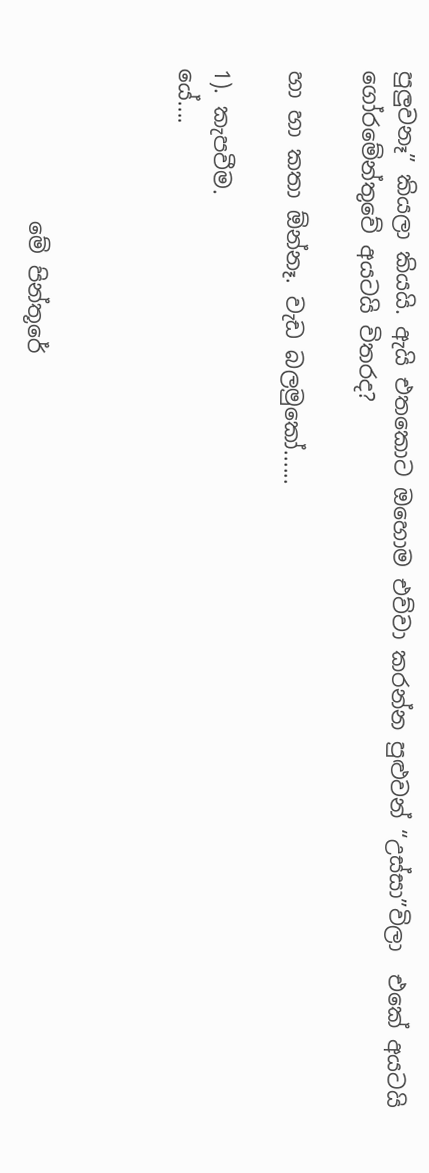පුලුවනෑ” කියලා කියයි. ඇයි එතකොට ඔහොම එව්වා කරන්න පුළුවන් “උස්සා”විලා  එකේ අයටයි ගෝරමේන්තුවේ අයටයි විතරද?

හා හා කතා ඕන්නෑ. වැඩ බලමුකෝ......

1). කැපවීම.
යේ....



              මේ පින්තූරේ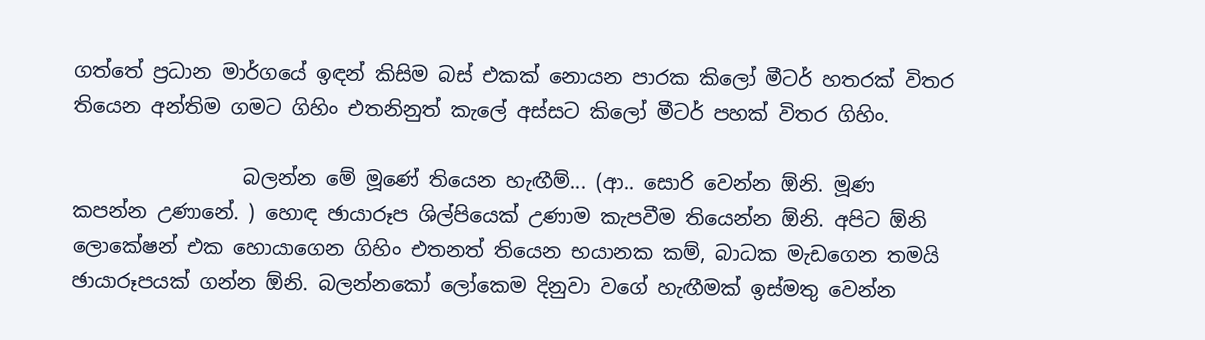ගත්තේ ප්‍රධාන මාර්ගයේ ඉඳන් කිසිම බස් එකක් නොයන පාරක කිලෝ මීටර් හතරක් විතර තියෙන අන්තිම ගමට ගිහිං එතනිනුත් කැලේ අස්සට කිලෝ මීටර් පහක් විතර ගිහිං.

                 බලන්න මේ මූණේ තියෙන හැඟීම්... (ආ.. සොරි වෙන්න ඕනි. මූණ කපන්න උණානේ. ) හොඳ ඡායාරූප ශිල්පියෙක් උණාම කැපවීම තියෙන්න ඕනි. අපිට ඕනි ලොකේෂන් එක හොයාගෙන ගිහිං එතනත් තියෙන භයානක කම්, බාධක මැඩගෙන තමයි ඡායාරූපයක් ගන්න ඕනි. බලන්නකෝ ලෝකෙම දිනුවා වගේ හැඟීමක් ඉස්මතු වෙන්න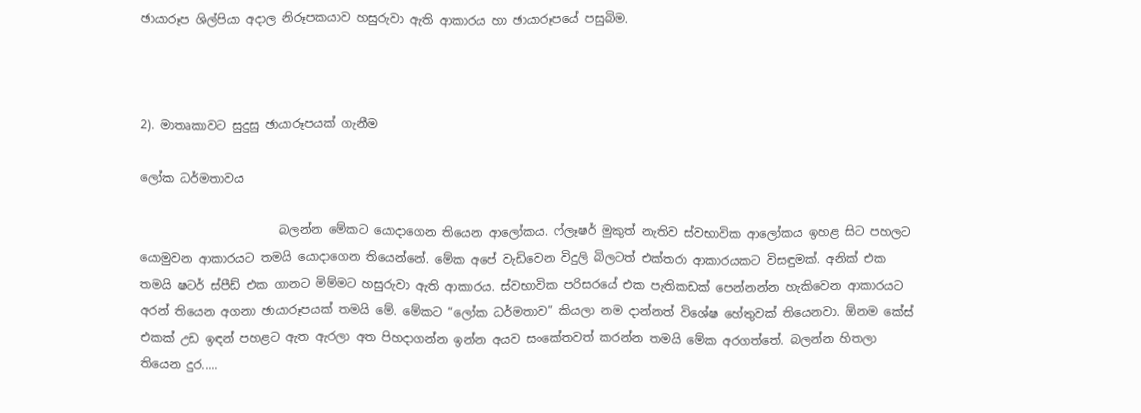ඡායාරූප ශිල්පියා අදාල නිරූපකයාව හසුරුවා ඇති ආකාරය හා ඡායාරූපයේ පසුබිම.



2). මාතෘකාවට සුදුසු ඡායාරූපයක් ගැනීම

ලෝක ධර්මතාවය

                       බලන්න මේකට යොදාගෙන තියෙන ආලෝකය. ෆ්ලෑෂර් මුකුත් නැතිව ස්වභාවික ආලෝකය ඉහළ සිට පහලට යොමුවන ආකාරයට තමයි යොදාගෙන තියෙන්නේ. මේක අපේ වැඩිවෙන විදුලි බිලටත් එක්තරා ආකාරයකට විසඳුමක්. අනික් එක තමයි ෂටර් ස්පීඩ් එක ගානට මිම්මට හසුරුවා ඇති ආකාරය. ස්වභාවික පරිසරයේ එක පැතිකඩක් පෙන්නන්න හැකිවෙන ආකාරයට අරන් තියෙන අගනා ඡායාරූපයක් තමයි මේ. මේකට “ලෝක ධර්මතාව” කියලා නම දාන්නත් විශේෂ හේතුවක් තියෙනවා. ඕනම කේස් එකක් උඩ ඉඳන් පහළට ඇත ඇරලා අත පිහදාගන්න ඉන්න අයව සංකේතවත් කරන්න තමයි මේක අරගත්තේ. බලන්න හිතලා තියෙන දුර.....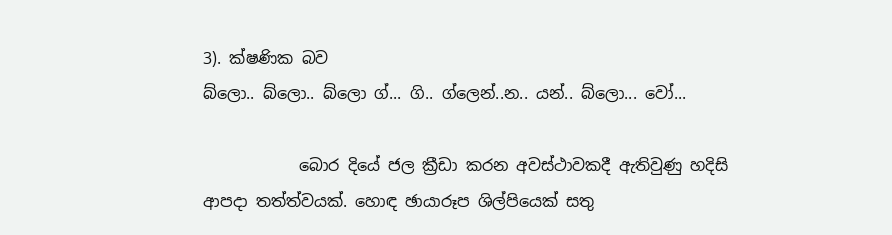3). ක්ෂණික බව
බ්ලො.. බ්ලො.. බ්ලො ග්... ගි.. ග්ලෙන්..න.. යන්.. බ්ලො... වෝ...

            බොර දියේ ජල ක්‍රීඩා කරන අවස්ථාවකදී ඇතිවුණු හදිසි ආපදා තත්ත්වයක්. හොඳ ඡායාරූප ශිල්පියෙක් සතු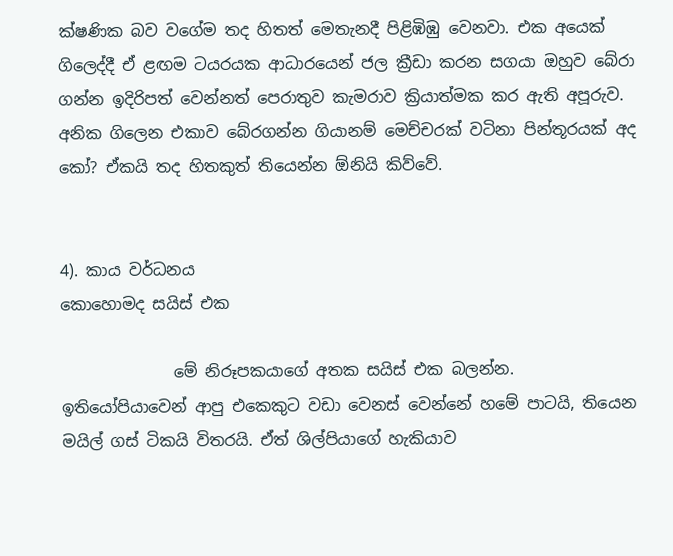ක්ෂණික බව වගේම තද හිතත් මෙතැනදී පිළිඹිඹු වෙනවා. එක අයෙක් ගිලෙද්දී ඒ ළඟම ටයරයක ආධාරයෙන් ජල ක්‍රීඩා කරන සගයා ඔහුව බේරා ගන්න ඉදිරිපත් වෙන්නත් පෙරාතුව කැමරාව ක්‍රියාත්මක කර ඇති අපූරුව. අනික ගිලෙන එකාව බේරගන්න ගියානම් මෙච්චරක් වටිනා පින්තූරයක් අද කෝ? ඒකයි තද හිතකුත් තියෙන්න ඕනියි කිව්වේ.


4). කාය වර්ධනය
කොහොමද සයිස් එක

              මේ නිරූපකයාගේ අතක සයිස් එක බලන්න. ඉතියෝපියාවෙන් ආපු එකෙකුට වඩා වෙනස් වෙන්නේ හමේ පාටයි, තියෙන මයිල් ගස් ටිකයි විතරයි. ඒත් ශිල්පියාගේ හැකියාව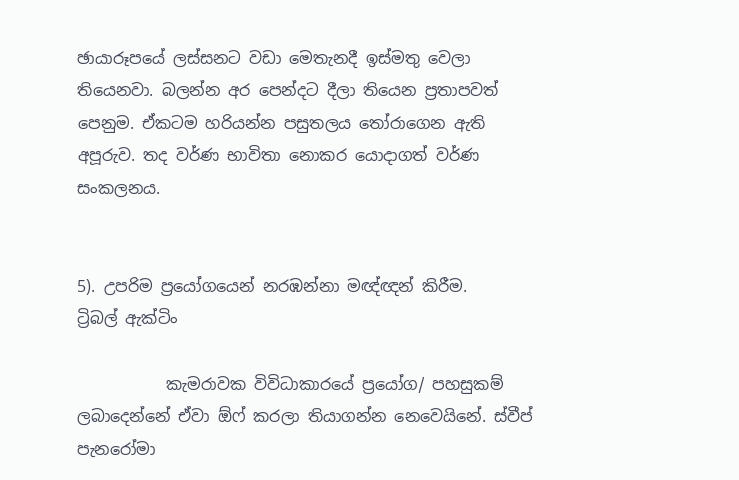ඡායාරූපයේ ලස්සනට වඩා මෙතැනදී ඉස්මතු වෙලා තියෙනවා. බලන්න අර පෙන්දට දීලා තියෙන ප්‍රතාපවත් පෙනුම. ඒකටම හරියන්න පසුතලය තෝරාගෙන ඇති අපූරුව. තද වර්ණ භාවිතා නොකර යොදාගත් වර්ණ සංකලනය.


5). උපරිම ප්‍රයෝගයෙන් නරඹන්නා මඥ්ඥන් කිරීම.
ට්‍රිබල් ඇක්ටිං

           කැමරාවක විවිධාකාරයේ ප්‍රයෝග/ පහසුකම් ලබාදෙන්නේ ඒවා ඕෆ් කරලා තියාගන්න නෙවෙයිනේ. ස්වීප් පැනරෝමා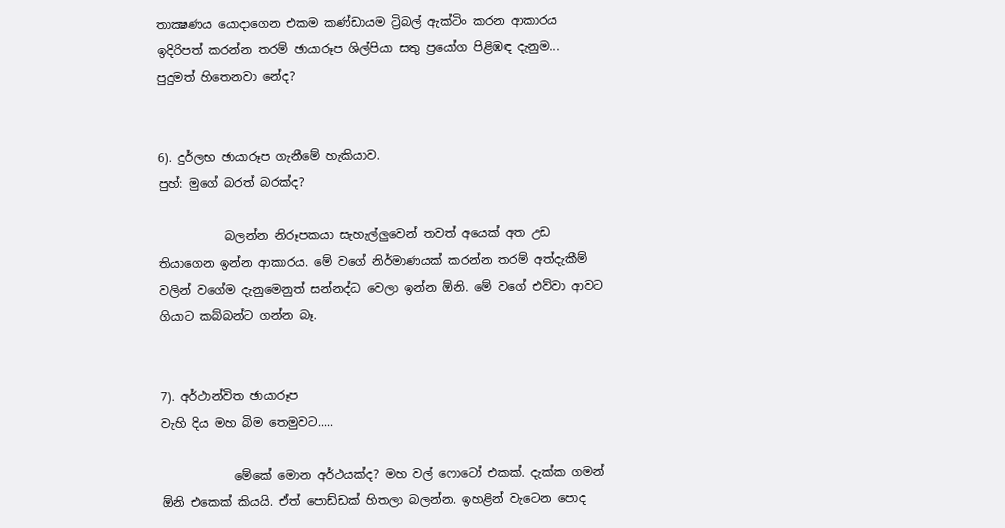තාක්‍ෂණය යොදාගෙන එකම කණ්ඩායම ට්‍රිබල් ඇක්ටිං කරන ආකාරය ඉදිරිපත් කරන්න තරම් ඡායාරූප ශිල්පියා සතු ප්‍රයෝග පිළිඹඳ දැනුම... පුදුමත් හිතෙනවා නේද?


6). දුර්ලභ ඡායාරූප ගැනීමේ හැකියාව.
පුහ්: මුගේ බරත් බරක්ද?

           බලන්න නිරූපකයා සැහැල්ලුවෙන් තවත් අයෙක් අත උඩ තියාගෙන ඉන්න ආකාරය. මේ වගේ නිර්මාණයක් කරන්න තරම් අත්දැකීම් වලින් වගේම දැනුමෙනුත් සන්නද්ධ වෙලා ඉන්න ඕනි. මේ වගේ එව්වා ආවට ගියාට කබ්බන්ට ගන්න බෑ.


7). අර්ථාන්විත ඡායාරූප
වැහි දිය මහ බිම තෙමුවට.....

            මේකේ මොන අර්ථයක්ද? මහ වල් ෆොටෝ එකක්. දැක්ක ගමන් ඕනි එකෙක් කියයි. ඒත් පොඩ්ඩක් හිතලා බලන්න. ඉහළින් වැටෙන පොද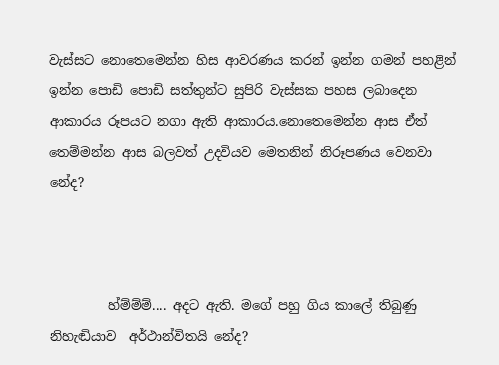වැස්සට නොතෙමෙන්න හිස ආවරණය කරන් ඉන්න ගමන් පහළින් ඉන්න පොඩි පොඩි සත්තුන්ට සුපිරි වැස්සක පහස ලබාදෙන ආකාරය රූපයට නගා ඇති ආකාරය.නොතෙමෙන්න ආස ඒත් තෙම්මන්න ආස බලවත් උදවියව මෙතනින් නිරූපණය වෙනවා නේද?



         හ්ම්ම්ම්.... අදට ඇති. මගේ පහු ගිය කාලේ තිබුණු නිහැඬියාව  අර්ථාන්විතයි නේද?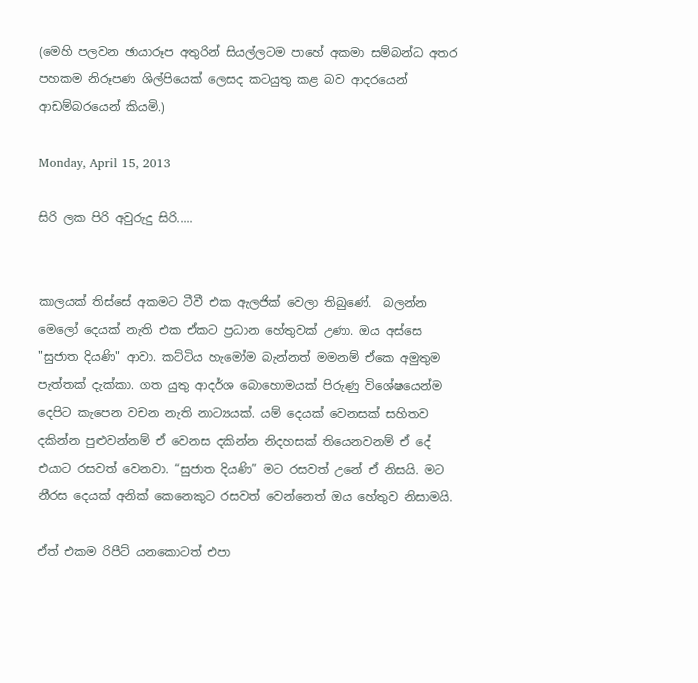(මෙහි පලවන ඡායාරූප අතුරින් සියල්ලටම පාහේ අකමා සම්බන්ධ අතර පහකම නිරූපණ ශිල්පියෙක් ලෙසද කටයුතු කළ බව ආදරයෙන්  ආඩම්බරයෙන් කියමි.)

Monday, April 15, 2013

සිරි ලක පිරි අවුරුදු සිරි.....


කාලයක් තිස්සේ අකමට ටීවී එක ඇලජික් වෙලා තිබුණේ.  බලන්න මෙලෝ දෙයක් නැති එක ඒකට ප්‍රධාන හේතුවක් උණා. ඔය අස්සෙ "සුජාත දියණි" ආවා. කට්ටිය හැමෝම බැන්නත් මමනම් ඒකෙ අමුතුම  පැත්තක් දැක්කා. ගත යුතු ආදර්ශ බොහොමයක් පිරුණු විශේෂයෙන්ම දෙපිට කැපෙන වචන නැති නාට්‍යයක්. යම් දෙයක් වෙනසක් සහිතව දකින්න පුළුවන්නම් ඒ වෙනස දකින්න නිදහසක් තියෙනවනම් ඒ දේ එයාට රසවත් වෙනවා. “සුජාත දියණි” මට රසවත් උනේ ඒ නිසයි. මට නීරස දෙයක් අනික් කෙනෙකුට රසවත් වෙන්නෙත් ඔය හේතුව නිසාමයි.

ඒත් එකම රිපීට් යනකොටත් එපා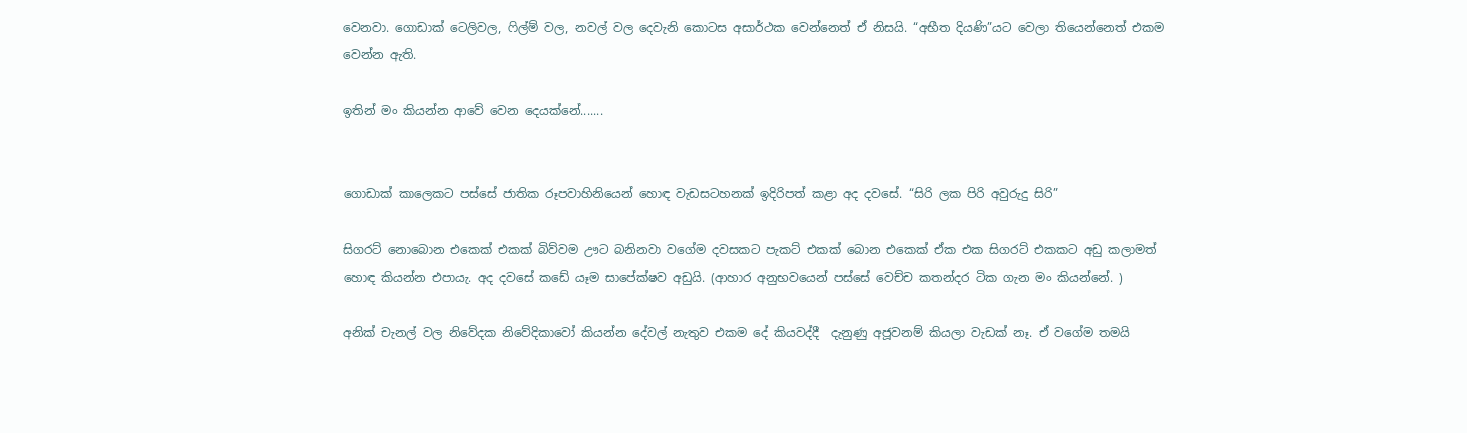වෙනවා. ගොඩාක් ටෙලිවල, ෆිල්ම් වල, නවල් වල දෙවැනි කොටස අසාර්ථක වෙන්නෙත් ඒ නිසයි. “අභීත දියණි”යට වෙලා තියෙන්නෙත් එකම වෙන්න ඇති.

ඉතින් මං කියන්න ආවේ වෙන දෙයක්නේ.......


ගොඩාක් කාලෙකට පස්සේ ජාතික රූපවාහිනියෙන් හොඳ වැඩසටහනක් ඉදිරිපත් කළා අද දවසේ. “සිරි ලක පිරි අවුරුදු සිරි”

සිගරට් නොබොන එකෙක් එකක් බිව්වම ඌට බනිනවා වගේම දවසකට පැකට් එකක් බොන එකෙක් ඒක එක සිගරට් එකකට අඩු කලාමත් හොඳ කියන්න එපායැ. අද දවසේ කඩේ යෑම සාපේක්ෂව අඩුයි. (ආහාර අනුභවයෙන් පස්සේ වෙච්ච කතන්දර ටික ගැන මං කියන්නේ. )

අනික් චැනල් වල නිවේදක නිවේදිකාවෝ කියන්න දේවල් නැතුව එකම දේ කියවද්දී  දැනුණු අජූවනම් කියලා වැඩක් නෑ. ඒ වගේම තමයි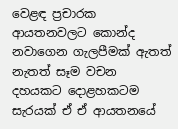වෙළඳ ප්‍රචාරක ආයතනවලට කොන්ද නවාගෙන ගැලපීමක් ඇතත් නැතත් සෑම වචන දහයකට දොළහකටම සැරයක් ඒ ඒ ආයතනයේ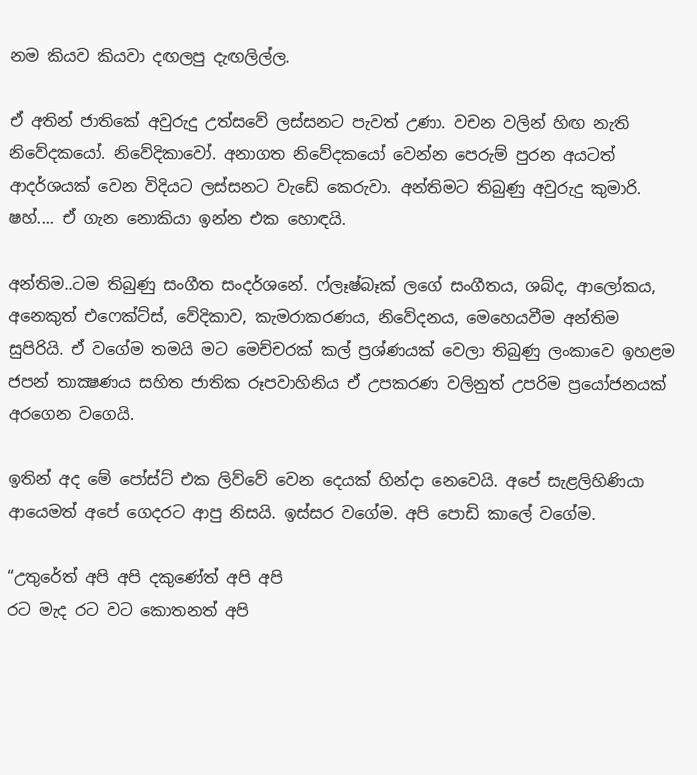නම කියව කියවා දඟලපු දැඟලිල්ල.

ඒ අතින් ජාතිකේ අවුරුදු උත්සවේ ලස්සනට පැවත් උණා. වචන වලින් හිඟ නැති නිවේදකයෝ. නිවේදිකාවෝ. අනාගත නිවේදකයෝ වෙන්න පෙරුම් පුරන අයටත් ආදර්ශයක් වෙන විදියට ලස්සනට වැඩේ කෙරුවා. අන්තිමට තිබුණු අවුරුදු කුමාරි. ෂහ්.... ඒ ගැන නොකියා ඉන්න එක හොඳයි.

අන්තිම..ටම තිබුණු සංගීත සංදර්ශනේ. ෆ්ලෑෂ්බෑක් ලගේ සංගීතය, ශබ්ද, ආලෝකය, අනෙකුත් එෆෙක්ට්ස්, වේදිකාව, කැමරාකරණය, නිවේදනය, මෙහෙයවීම අන්තිම සුපිරියි. ඒ වගේම තමයි මට මෙච්චරක් කල් ප්‍රශ්ණයක් වෙලා තිබුණු ලංකාවෙ ඉහළම ජපන් තාක්‍ෂණය සහිත ජාතික රූපවාහිනිය ඒ උපකරණ වලිනුත් උපරිම ප්‍රයෝජනයක් අරගෙන වගෙයි.

ඉතින් අද මේ පෝස්ට් එක ලිව්වේ වෙන දෙයක් හින්දා නෙවෙයි. අපේ සැළලිහිණියා ආයෙමත් අපේ ගෙදරට ආපු නිසයි. ඉස්සර වගේම. අපි පොඩි කාලේ වගේම.

“උතුරේත් අපි අපි දකුණේත් අපි අපි
රට මැද රට වට කොතනත් අපි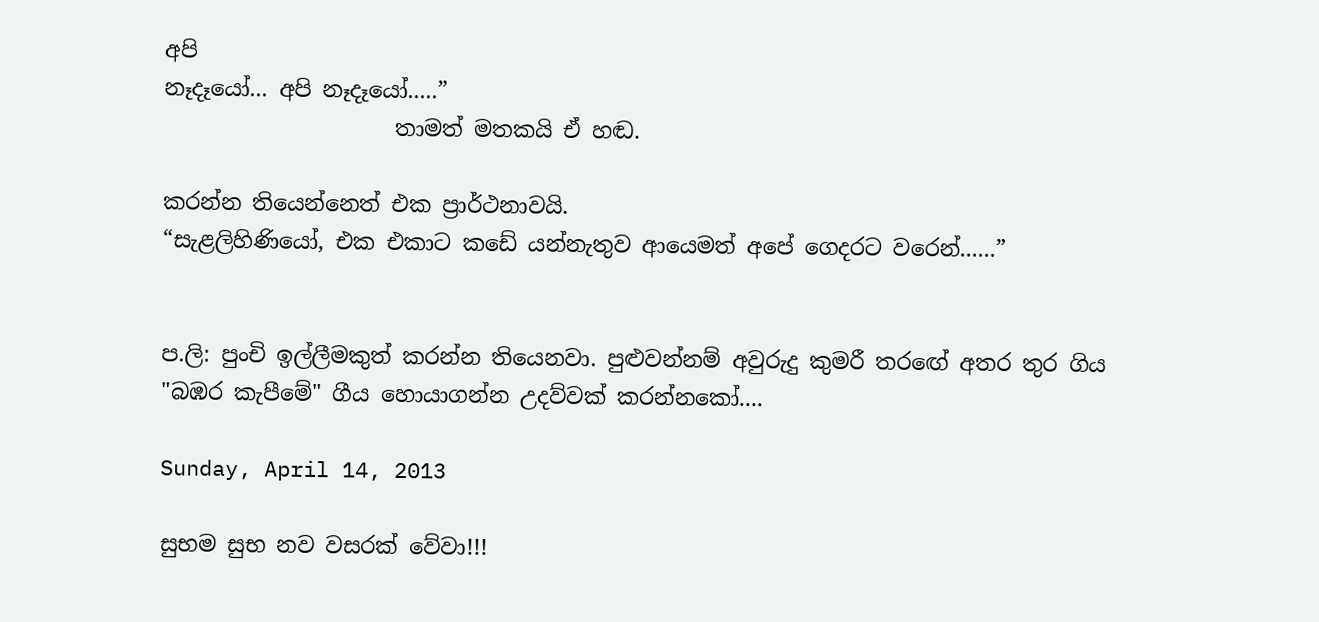අපි
නෑදෑයෝ... අපි නෑදෑයෝ.....”
                     තාමත් මතකයි ඒ හඬ.

කරන්න තියෙන්නෙත් එක ප්‍රාර්ථනාවයි.
“සැළලිහිණියෝ, එක එකාට කඩේ යන්නැතුව ආයෙමත් අපේ ගෙදරට වරෙන්......”


ප.ලි: පුංචි ඉල්ලීමකුත් කරන්න තියෙනවා. පුළුවන්නම් අවුරුදු කුමරී තරඟේ අතර තුර ගිය "බඹර කැපීමේ" ගීය හොයාගන්න උදව්වක් කරන්නකෝ....

Sunday, April 14, 2013

සුභම සුභ නව වසරක් වේවා!!!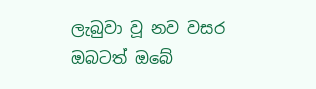ලැබුවා වූ නව වසර
ඔබටත් ඔබේ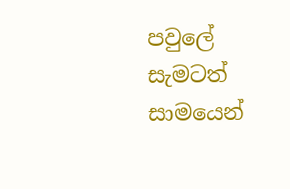පවුලේ සැමටත්
සාමයෙන්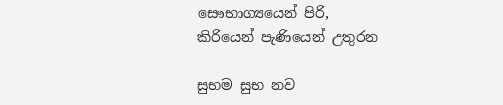සෞභාග්‍යයෙන් පිරි,
කිරියෙන් පැණියෙන් උතුරන

සුභම සුභ නව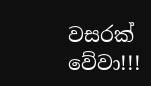වසරක් වේවා!!!